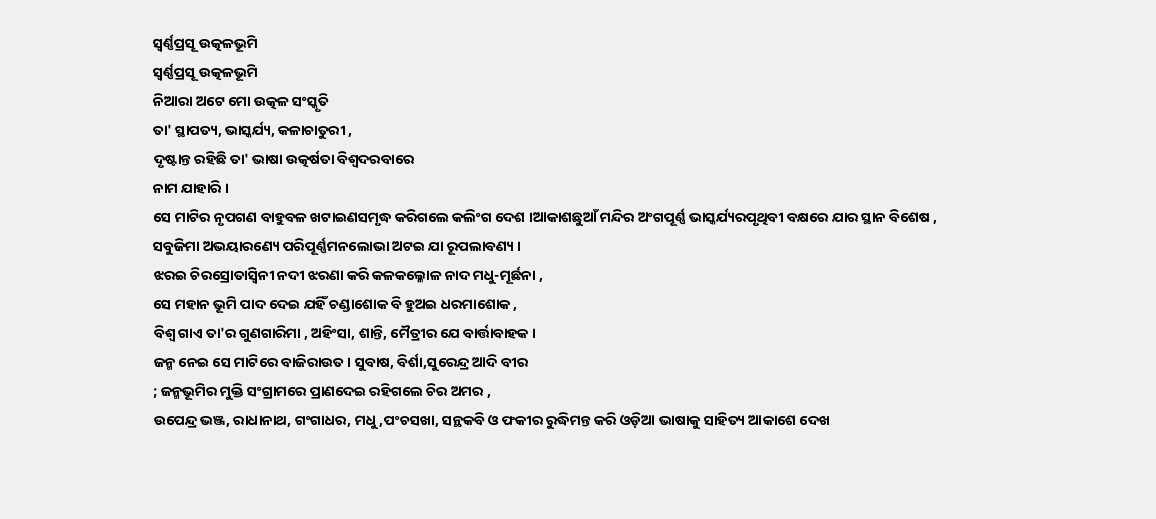ସ୍ବର୍ଣ୍ଣପ୍ରସୂ ଉତ୍କଳଭୂମି
ସ୍ବର୍ଣ୍ଣପ୍ରସୂ ଉତ୍କଳଭୂମି
ନିଆରା ଅଟେ ମୋ ଉତ୍କଳ ସଂସ୍କୃତି
ତା' ସ୍ଥାପତ୍ୟ, ଭାସ୍କର୍ଯ୍ୟ, କଳାଚାତୁରୀ ,
ଦୃଷ୍ଟାନ୍ତ ରହିଛି ତା' ଭାଷା ଉତ୍କର୍ଷତା ବିଶ୍ବଦରବାରେ
ନାମ ଯାହାରି ।
ସେ ମାଟିର ନୃପଗଣ ବାହୁବଳ ଖଟାଇଣସମୃଦ୍ଧ କରିଗଲେ କଲିଂଗ ଦେଶ ।ଆକାଶଛୁଆଁ ମନ୍ଦିର ଅଂଗପୂର୍ଣ୍ଣ ଭାସ୍କର୍ଯ୍ୟରପୃଥିବୀ ବକ୍ଷରେ ଯାର ସ୍ଥାନ ବିଶେଷ ,
ସବୁଜିମା ଅଭୟାରଣ୍ୟେ ପରିପୂର୍ଣ୍ଣମନଲୋଭା ଅଟଇ ଯା ରୂପଲାବଣ୍ୟ ।
ଝରଇ ଚିରସ୍ରୋତାସ୍ବିନୀ ନଦୀ ଝରଣା କରି କଳକଲ୍ଳୋଳ ନାଦ ମଧୁ-ମୂର୍ଛନା ,
ସେ ମହାନ ଭୂମି ପାଦ ଦେଇ ଯହିଁ ଚଣ୍ଡାଶୋକ ବି ହୁଅଇ ଧରମାଶୋକ ,
ବିଶ୍ବ ଗାଏ ତା'ର ଗୁଣଗାରିମା , ଅହିଂସା, ଶାନ୍ତି, ମୈତ୍ରୀର ଯେ ବାର୍ତ୍ତାବାହକ ।
ଜନ୍ମ ନେଇ ସେ ମାଟିରେ ବାଜିରାଉତ। ସୁବାଷ, ବିର୍ଶା,ସୁରେନ୍ଦ୍ର ଆଦି ବୀର
; ଜନ୍ମଭୂମିର ମୁକ୍ତି ସଂଗ୍ରାମରେ ପ୍ରାଣଦେଇ ରହିଗଲେ ଚିର ଅମର ,
ଉପେନ୍ଦ୍ର ଭଞ୍ଜ, ରାଧାନାଥ, ଗଂଗାଧର, ମଧୁ,ପଂଚସଖା, ସନ୍ଥକବି ଓ ଫକୀର ରୁଦ୍ଧିମନ୍ତ କରି ଓଡ଼ିଆ ଭାଷାକୁ ସାହିତ୍ୟ ଆକାଶେ ଦେଖ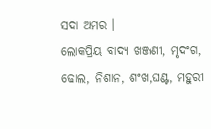ସଦା ଅମର ।
ଲୋକପ୍ରିୟ ବାଦ୍ୟ ଖଞ୍ଜଣୀ, ମୃଦଂଗ, ଢୋଲ, ନିଶାନ, ଶଂଖ,ଘଣ୍ଟ, ମହୁରୀ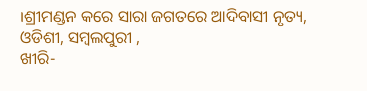।ଶ୍ରୀମଣ୍ଡନ କରେ ସାରା ଜଗତରେ ଆଦିବାସୀ ନୃତ୍ୟ, ଓଡିଶୀ, ସମ୍ବଲପୁରୀ ,
ଖୀରି-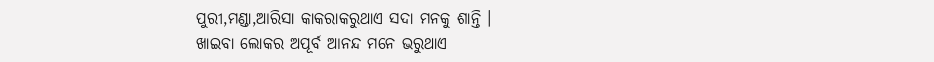ପୁରୀ,ମଣ୍ଡା,ଆରିସା କାକରାକରୁଥାଏ ସଦା ମନକୁ ଶାନ୍ତି ।
ଖାଇବା ଲୋକର ଅପୂର୍ବ ଆନନ୍ଦ ମନେ ଭରୁଥାଏ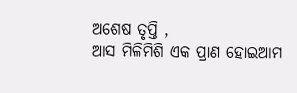ଅଶେଷ ତୃପ୍ତି ,
ଆସ ମିଳିମିଶି ଏକ ପ୍ରାଣ ହୋଇଆମ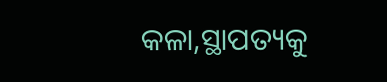କଳା,ସ୍ଥାପତ୍ୟକୁ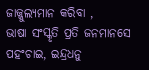ଜାଜ୍ଜୁଲ୍ଯମାନ କରିବା ,
ଭାଷା ସଂସ୍କୃତି ପ୍ରତି ଜନମାନସେ ପହଂଚାଇ, ଇନ୍ଦ୍ରଧନୁ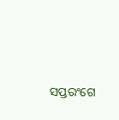ସପ୍ତରଂଗେ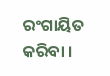ରଂଗାୟିତ କରିବା ।